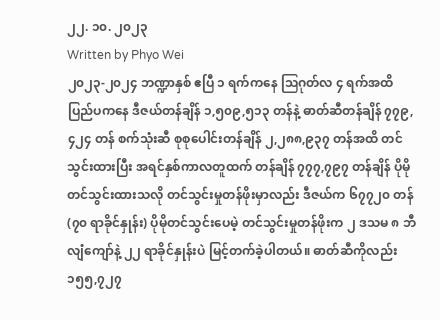၂၂. ၁၀. ၂၀၂၃
Written by Phyo Wei
၂၀၂၃-၂၀၂၄ ဘဏ္ဍာနှစ် ဧပြီ ၁ ရက်ကနေ ဩဂုတ်လ ၄ ရက်အထိ ပြည်ပကနေ ဒီဇယ်တန်ချိန် ၁,၅၀၉,၅၁၃ တန်နဲ့ ဓာတ်ဆီတန်ချိန် ၇၇၉,၄၂၄ တန် စက်သုံးဆီ စုစုပေါင်းတန်ချိန် ၂,၂၈၈,၉၃၇ တန်အထိ တင်သွင်းထားပြီး အရင်နှစ်ကာလတူထက် တန်ချိန် ၇၇၇,၇၉၇ တန်ချိန် ပိုမိုတင်သွင်းထားသလို တင်သွင်းမှုတန်ဖိုးမှာလည်း ဒီဇယ်က ၆၇၇၂၀ တန်(၇၀ ရာခိုင်နှုန်း) ပိုမိုတင်သွင်းပေမဲ့ တင်သွင်းမှုတန်ဖိုးက ၂ ဒသမ ၈ ဘီလျံကျော်နဲ့ ၂၂ ရာခိုင်နှုန်းပဲ မြင့်တက်ခဲ့ပါတယ်။ ဓာတ်ဆီကိုလည်း ၁၅၅,၇၂၇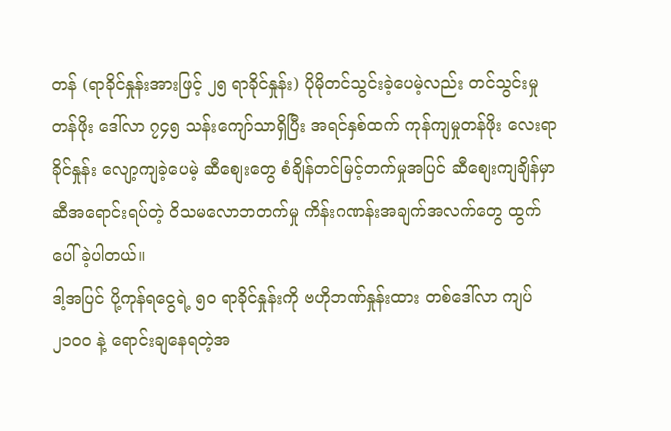တန် (ရာခိုင်နှုန်းအားဖြင့် ၂၅ ရာခိုင်နှုန်း) ပိုမိုတင်သွင်းခဲ့ပေမဲ့လည်း တင်သွင်းမှုတန်ဖိုး ဒေါ်လာ ၇၄၅ သန်းကျော်သာရှိပြီး အရင်နှစ်ထက် ကုန်ကျမှုတန်ဖိုး လေးရာခိုင်နှုန်း လျော့ကျခဲ့ပေမဲ့ ဆီစျေးတွေ စံချိန်တင်မြင့်တက်မှုအပြင် ဆီစျေးကျချိန်မှာ ဆီအရောင်းရပ်တဲ့ ဝိသမလောဘတက်မှု ကိန်းဂဏန်းအချက်အလက်တွေ ထွက်ပေါ်ခဲ့ပါတယ်။
ဒါ့အပြင် ပို့ကုန်ရငွေရဲ့ ၅၀ ရာခိုင်နှုန်းကို ဗဟိုဘဏ်နှုန်းထား တစ်ဒေါ်လာ ကျပ် ၂၁၀၀ နဲ့ ရောင်းချနေရတဲ့အ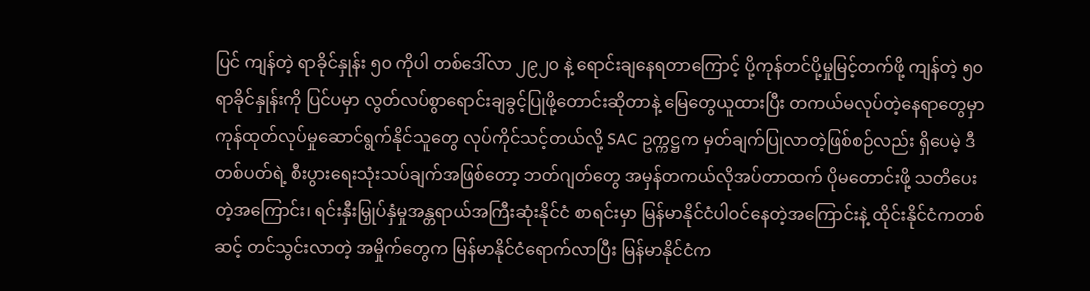ပြင် ကျန်တဲ့ ရာခိုင်နှုန်း ၅၀ ကိုပါ တစ်ဒေါ်လာ ၂၉၂၀ နဲ့ ရောင်းချနေရတာကြောင့် ပို့ကုန်တင်ပို့မှုမြင့်တက်ဖို့ ကျန်တဲ့ ၅၀ ရာခိုင်နှုန်းကို ပြင်ပမှာ လွတ်လပ်စွာရောင်းချခွင့်ပြုဖို့တောင်းဆိုတာနဲ့ မြေတွေယူထားပြီး တကယ်မလုပ်တဲ့နေရာတွေမှာ ကုန်ထုတ်လုပ်မှုဆောင်ရွက်နိုင်သူတွေ လုပ်ကိုင်သင့်တယ်လို့ SAC ဥက္ကဋ္ဌက မှတ်ချက်ပြုလာတဲ့ဖြစ်စဉ်လည်း ရှိပေမဲ့ ဒီတစ်ပတ်ရဲ့ စီးပွားရေးသုံးသပ်ချက်အဖြစ်တော့ ဘတ်ဂျတ်တွေ အမှန်တကယ်လိုအပ်တာထက် ပိုမတောင်းဖို့ သတိပေးတဲ့အကြောင်း၊ ရင်းနှီးမြှုပ်နှံမှုအန္တရာယ်အကြီးဆုံးနိုင်ငံ စာရင်းမှာ မြန်မာနိုင်ငံပါဝင်နေတဲ့အကြောင်းနဲ့ ထိုင်းနိုင်ငံကတစ်ဆင့် တင်သွင်းလာတဲ့ အမှိုက်တွေက မြန်မာနိုင်ငံရောက်လာပြီး မြန်မာနိုင်ငံက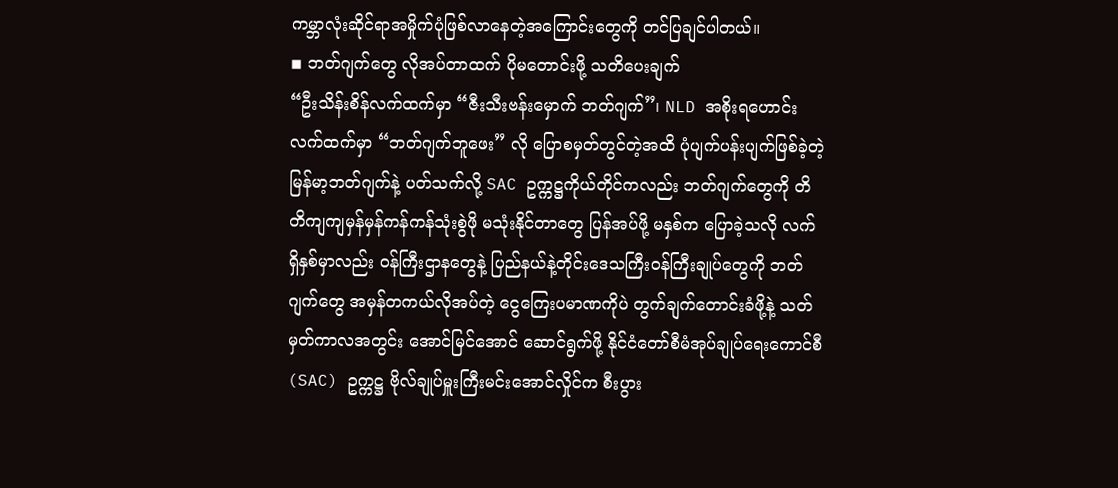ကမ္ဘာလုံးဆိုင်ရာအမှိုက်ပုံဖြစ်လာနေတဲ့အကြောင်းတွေကို တင်ပြချင်ပါတယ်။
◾ ဘတ်ဂျက်တွေ လိုအပ်တာထက် ပိုမတောင်းဖို့ သတိပေးချက်
“ဦးသိန်းစိန်လက်ထက်မှာ “ဇီးသီးဗန်းမှောက် ဘတ်ဂျက်”၊ NLD အစိုးရဟောင်းလက်ထက်မှာ “ဘတ်ဂျက်ဘူဖေး” လို ပြောစမှတ်တွင်တဲ့အထိ ပုံပျက်ပန်းပျက်ဖြစ်ခဲ့တဲ့ မြန်မာ့ဘတ်ဂျက်နဲ့ ပတ်သက်လို့ SAC ဥက္ကဋ္ဌကိုယ်တိုင်ကလည်း ဘတ်ဂျက်တွေကို တိတိကျကျမှန်မှန်ကန်ကန်သုံးစွဲဖို မသုံးနိုင်တာတွေ ပြန်အပ်ဖို့ မနှစ်က ပြောခဲ့သလို လက်ရှိနှစ်မှာလည်း ဝန်ကြီးဌာနတွေနဲ့ ပြည်နယ်နဲ့တိုင်းဒေသကြီးဝန်ကြီးချုပ်တွေကို ဘတ်ဂျက်တွေ အမှန်တကယ်လိုအပ်တဲ့ ငွေကြေးပမာဏကိုပဲ တွက်ချက်တောင်းခံဖို့နဲ့ သတ်မှတ်ကာလအတွင်း အောင်မြင်အောင် ဆောင်ရွက်ဖို့ နိုင်ငံတော်စီမံအုပ်ချုပ်ရေးကောင်စီ(SAC) ဥက္ကဋ္ဌ ဗိုလ်ချုပ်မှူးကြီးမင်းအောင်လှိုင်က စီးပွား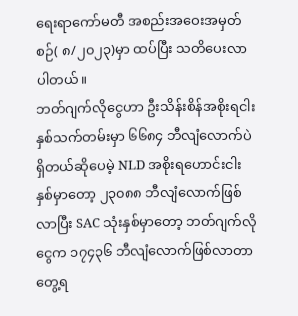ရေးရာကော်မတီ အစည်းအဝေးအမှတ်စဉ်( ၈/၂၀၂၃)မှာ ထပ်ပြီး သတိပေးလာပါတယ်။
ဘတ်ဂျက်လိုငွေဟာ ဦးသိန်းစိန်အစိုးရငါးနှစ်သက်တမ်းမှာ ၆၆၈၄ ဘီလျံလောက်ပဲရှိတယ်ဆိုပေမဲ့ NLD အစိုးရဟောင်းငါးနှစ်မှာတော့ ၂၃၀၈၈ ဘီလျံလောက်ဖြစ်လာပြီး SAC သုံးနှစ်မှာတော့ ဘတ်ဂျက်လိုငွေက ၁၇၄၃၆ ဘီလျံလောက်ဖြစ်လာတာ တွေ့ရ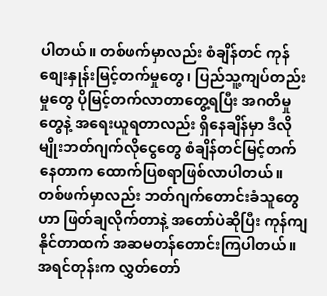ပါတယ်။ တစ်ဖက်မှာလည်း စံချိန်တင် ကုန်စျေးနှုန်းမြင့်တက်မှုတွေ၊ ပြည်သူ့ကျပ်တည်းမှုတွေ ပိုမြင့်တက်လာတာတွေ့ရပြီး အဂတိမှုတွေနဲ့ အရေးယူရတာလည်း ရှိနေချိန်မှာ ဒီလိုမျိုးဘတ်ဂျက်လိုငွေတွေ စံချိန်တင်မြင့်တက်နေတာက ထောက်ပြစရာဖြစ်လာပါတယ်။ တစ်ဖက်မှာလည်း ဘတ်ဂျက်တောင်းခံသူတွေဟာ ဖြတ်ချလိုက်တာနဲ့ အတော်ပဲဆိုပြီး ကုန်ကျနိုင်တာထက် အဆမတန်တောင်းကြပါတယ်။ အရင်တုန်းက လွှတ်တော်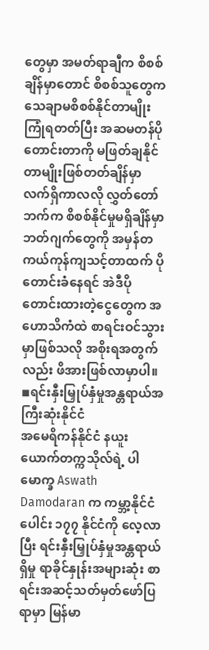တွေမှာ အမတ်ရာချီက စိစစ်ချိန်မှာတောင် စိစစ်သူတွေက သေချာမစိစစ်နိုင်တာမျိုးကြုံရတတ်ပြီး အဆမတန်ပိုတောင်းတာကို မဖြတ်ချနိုင်တာမျိုးဖြစ်တတ်ချိန်မှာ လက်ရှိကာလလို လွှတ်တော်ဘက်က စိစစ်နိုင်မှုမရှိချိန်မှာ ဘတ်ဂျက်တွေကို အမှန်တကယ်ကုန်ကျသင့်တာထက် ပိုတောင်းခံနေရင် အဲဒီပိုတောင်းထားတဲ့ငွေတွေက အဟောသိကံထဲ စာရင်းဝင်သွားမှာဖြစ်သလို အစိုးရအတွက်လည်း ဖိအားဖြစ်လာမှာပါ။
◾ရင်းနှီးမြှုပ်နှံမှုအန္တရာယ်အကြီးဆုံးနိုင်ငံ
အမေရိကန်နိုင်ငံ နယူးယောက်တက္ကသိုလ်ရဲ့ ပါမောက္ခ Aswath Damodaran က ကမ္ဘာ့နိုင်ငံပေါင်း ၁၇၇ နိုင်ငံကို လေ့လာပြီး ရင်းနှီးမြှုပ်နှံမှုအန္တရာယ်ရှိမှု ရာခိုင်နှုန်းအများဆုံး စာရင်းအဆင့်သတ်မှတ်ဖော်ပြရာမှာ မြန်မာ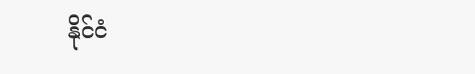နိုင်ငံ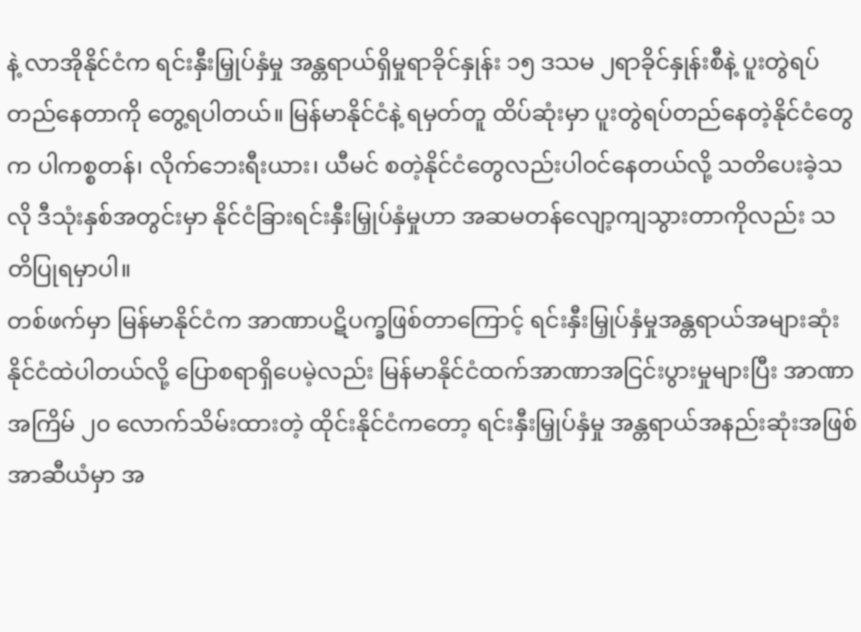နဲ့ လာအိုနိုင်ငံက ရင်းနှီးမြှုပ်နှံမှု အန္တရာယ်ရှိမှုရာခိုင်နှုန်း ၁၅ ဒသမ ၂ရာခိုင်နှုန်းစီနဲ့ ပူးတွဲရပ်တည်နေတာကို တွေ့ရပါတယ်။ မြန်မာနိုင်ငံနဲ့ ရမှတ်တူ ထိပ်ဆုံးမှာ ပူးတွဲရပ်တည်နေတဲ့နိုင်ငံတွေက ပါကစ္စတန်၊ လိုက်ဘေးရီးယား၊ ယီမင် စတဲ့နိုင်ငံတွေလည်းပါဝင်နေတယ်လို့ သတိပေးခဲ့သလို ဒီသုံးနှစ်အတွင်းမှာ နိုင်ငံခြားရင်းနှီးမြှုပ်နှံမှုဟာ အဆမတန်လျော့ကျသွားတာကိုလည်း သတိပြုရမှာပါ။
တစ်ဖက်မှာ မြန်မာနိုင်ငံက အာဏာပဋိပက္ခဖြစ်တာကြောင့် ရင်းနှီးမြှုပ်နှံမှုအန္တရာယ်အများဆုံးနိုင်ငံထဲပါတယ်လို့ ပြောစရာရှိပေမဲ့လည်း မြန်မာနိုင်ငံထက်အာဏာအငြင်းပွားမှုများပြီး အာဏာအကြိမ် ၂၀ လောက်သိမ်းထားတဲ့ ထိုင်းနိုင်ငံကတော့ ရင်းနှီးမြှုပ်နှံမှု အန္တရာယ်အနည်းဆုံးအဖြစ် အာဆီယံမှာ အ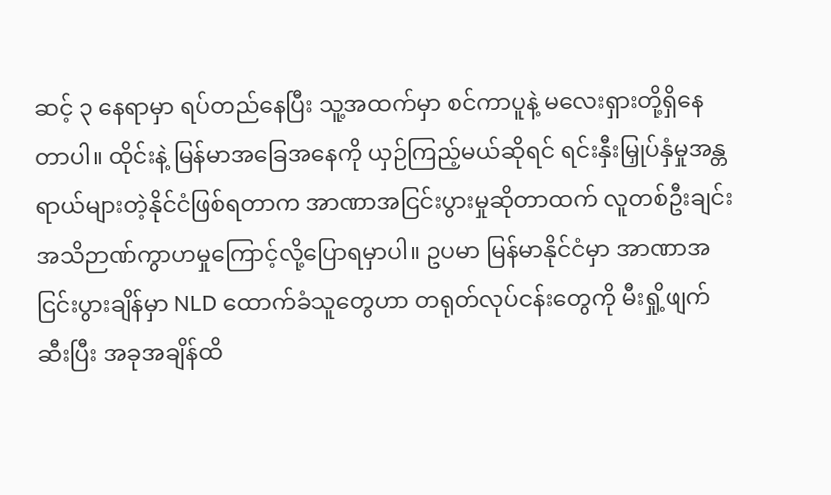ဆင့် ၃ နေရာမှာ ရပ်တည်နေပြီး သူ့အထက်မှာ စင်ကာပူနဲ့ မလေးရှားတို့ရှိနေတာပါ။ ထိုင်းနဲ့ မြန်မာအခြေအနေကို ယှဉ်ကြည့်မယ်ဆိုရင် ရင်းနှီးမြှုပ်နှံမှုအန္တရာယ်များတဲ့နိုင်ငံဖြစ်ရတာက အာဏာအငြင်းပွားမှုဆိုတာထက် လူတစ်ဦးချင်းအသိဉာဏ်ကွာဟမှုကြောင့်လို့ပြောရမှာပါ။ ဥပမာ မြန်မာနိုင်ငံမှာ အာဏာအငြင်းပွားချိန်မှာ NLD ထောက်ခံသူတွေဟာ တရုတ်လုပ်ငန်းတွေကို မီးရှို့ဖျက်ဆီးပြီး အခုအချိန်ထိ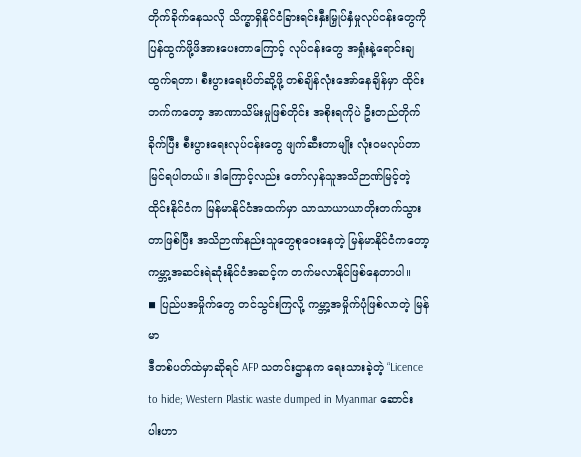တိုက်ခိုက်နေသလို သိက္ခာရှိနိုင်ငံခြားရင်းနှီးမြှုပ်နှံမှုလုပ်ငန်းတွေကို ပြန်ထွက်ဖို့ဖိအားပေးတာကြောင့် လုပ်ငန်းတွေ အရှုံးနဲ့ရောင်းချထွက်ရတာ၊ စီးပွားရေးပိတ်ဆို့ဖို့ တစ်ချိန်လုံးအော်နေချိန်မှာ ထိုင်းဘက်ကတော့ အာဏာသိမ်းမှုဖြစ်တိုင်း အစိုးရကိုပဲ ဦးတည်တိုက်ခိုက်ပြီး စီးပွားရေးလုပ်ငန်းတွေ ဖျက်ဆီးတာမျိုး လုံး၀မလုပ်တာမြင်ရပါတယ်။ ဒါကြောင့်လည်း တော်လှန်သူအသိဉာဏ်မြင့်တဲ့ထိုင်းနိုင်ငံက မြန်မာနိုင်ငံအထက်မှာ သာသာယာယာတိုးတက်သွားတာဖြစ်ပြီး အသိဉာဏ်နည်းသူတွေစုဝေးနေတဲ့ မြန်မာနိုင်ငံကတော့ ကမ္ဘာ့အဆင်းရဲဆုံးနိုင်ငံအဆင့်က တက်မလာနိုင်ဖြစ်နေတာပါ။
◾ ပြည်ပအမှိုက်တွေ တင်သွင်းကြလို့ ကမ္ဘာ့အမှိုက်ပုံဖြစ်လာတဲ့ မြန်မာ
ဒီတစ်ပတ်ထဲမှာဆိုရင် AFP သတင်းဌာနက ရေးသားခဲ့တဲ့ “Licence to hide; Western Plastic waste dumped in Myanmar ဆောင်းပါးဟာ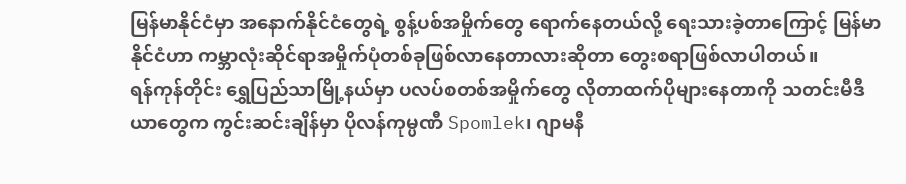မြန်မာနိုင်ငံမှာ အနောက်နိုင်ငံတွေရဲ့ စွန့်ပစ်အမှိုက်တွေ ရောက်နေတယ်လို့ ရေးသားခဲ့တာကြောင့် မြန်မာနိုင်ငံဟာ ကမ္ဘာလုံးဆိုင်ရာအမှိုက်ပုံတစ်ခုဖြစ်လာနေတာလားဆိုတာ တွေးစရာဖြစ်လာပါတယ်။
ရန်ကုန်တိုင်း ရွှေပြည်သာမြို့နယ်မှာ ပလပ်စတစ်အမှိုက်တွေ လိုတာထက်ပိုများနေတာကို သတင်းမီဒီယာတွေက ကွင်းဆင်းချိန်မှာ ပိုလန်ကုမ္ပဏီ Spomlek၊ ဂျာမနီ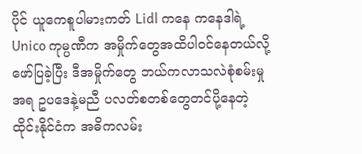ပိုင် ယူကေစူပါမားကတ် Lidl ကနေ ကနေဒါရဲ့ Unico ကုမ္ပဏီက အမှိုက်တွေအထိပါဝင်နေတယ်လို့ ဖော်ပြခဲ့ပြီး ဒီအမှိုက်တွေ ဘယ်ကလာသလဲစုံစမ်းမှုအရ ဥပဒေနဲ့မညီ ပလတ်စတစ်တွေတင်ပို့နေတဲ့ ထိုင်းနိုင်ငံက အဓိကလမ်း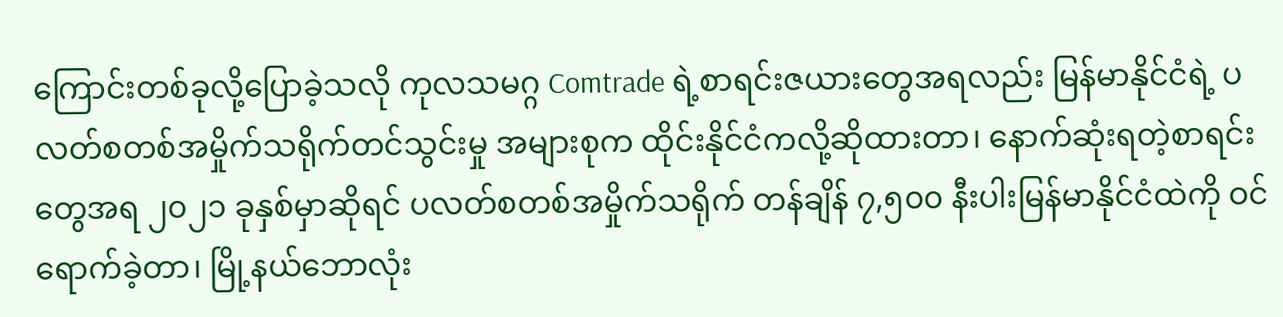ကြောင်းတစ်ခုလို့ပြောခဲ့သလို ကုလသမဂ္ဂ Comtrade ရဲ့စာရင်းဇယားတွေအရလည်း မြန်မာနိုင်ငံရဲ့ ပလတ်စတစ်အမှိုက်သရိုက်တင်သွင်းမှု အများစုက ထိုင်းနိုင်ငံကလို့ဆိုထားတာ၊ နောက်ဆုံးရတဲ့စာရင်းတွေအရ ၂၀၂၁ ခုနှစ်မှာဆိုရင် ပလတ်စတစ်အမှိုက်သရိုက် တန်ချိန် ၇,၅၀၀ နီးပါးမြန်မာနိုင်ငံထဲကို ဝင်ရောက်ခဲ့တာ၊ မြို့နယ်ဘောလုံး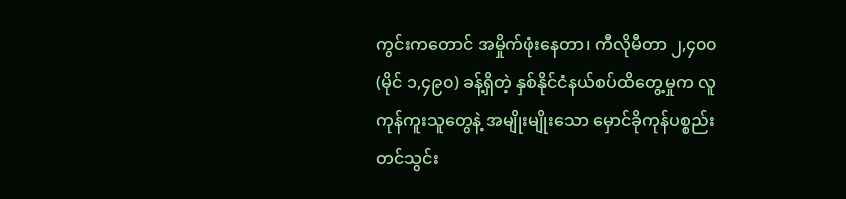ကွင်းကတောင် အမှိုက်ဖုံးနေတာ၊ ကီလိုမီတာ ၂,၄၀၀ (မိုင် ၁,၄၉၀) ခန့်ရှိတဲ့ နှစ်နိုင်ငံနယ်စပ်ထိတွေ့မှုက လူကုန်ကူးသူတွေနဲ့ အမျိုးမျိုးသော မှောင်ခိုကုန်ပစ္စည်းတင်သွင်း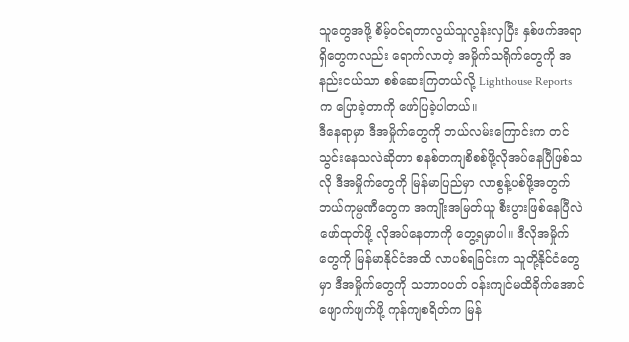သူတွေအဖို့ စိမ့်ဝင်ရတာလွယ်သူလွန်းလှပြီး နှစ်ဖက်အရာရှိတွေကလည်း ရောက်လာတဲ့ အမှိုက်သရိုက်တွေကို အနည်းငယ်သာ စစ်ဆေးကြတယ်လို့ Lighthouse Reports က ပြောခဲ့တာကို ဖော်ပြခဲ့ပါတယ်။
ဒီနေရာမှာ ဒီအမှိုက်တွေကို ဘယ်လမ်းကြောင်းက တင်သွင်းနေသလဲဆိုတာ စနစ်တကျစိစစ်ဖို့လိုအပ်နေပြီဖြစ်သလို ဒီအမှိုက်တွေကို မြန်မာပြည်မှာ လာစွန့်ပစ်ဖို့အတွက် ဘယ်ကုမ္ပဏီတွေက အကျိုးအမြတ်ယူ စီးပွားဖြစ်နေပြီလဲဖော်ထုတ်ဖို့ လိုအပ်နေတာကို တွေ့ရမှာပါ။ ဒီလိုအမှိုက်တွေကို မြန်မာနိုင်ငံအထိ လာပစ်ရခြင်းက သူတို့နိုင်ငံတွေမှာ ဒီအမှိုက်တွေကို သဘာ၀ပတ် ဝန်းကျင်မထိခိုက်အောင် ဖျောက်ဖျက်ဖို့ ကုန်ကျစရိတ်က မြန်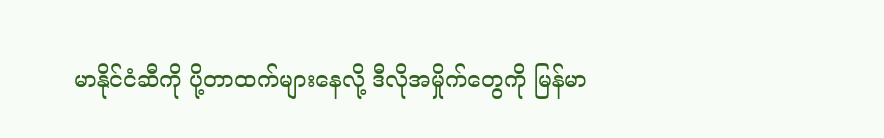မာနိုင်ငံဆီကို ပို့တာထက်များနေလို့ ဒီလိုအမှိုက်တွေကို မြန်မာ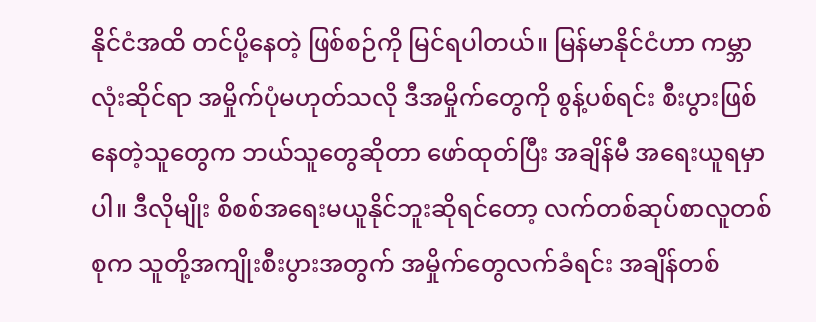နိုင်ငံအထိ တင်ပို့နေတဲ့ ဖြစ်စဉ်ကို မြင်ရပါတယ်။ မြန်မာနိုင်ငံဟာ ကမ္ဘာလုံးဆိုင်ရာ အမှိုက်ပုံမဟုတ်သလို ဒီအမှိုက်တွေကို စွန့်ပစ်ရင်း စီးပွားဖြစ်နေတဲ့သူတွေက ဘယ်သူတွေဆိုတာ ဖော်ထုတ်ပြီး အချိန်မီ အရေးယူရမှာပါ။ ဒီလိုမျိုး စိစစ်အရေးမယူနိုင်ဘူးဆိုရင်တော့ လက်တစ်ဆုပ်စာလူတစ်စုက သူတို့အကျိုးစီးပွားအတွက် အမှိုက်တွေလက်ခံရင်း အချိန်တစ်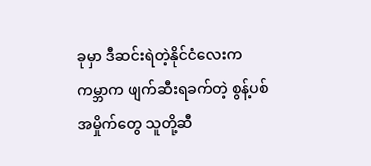ခုမှာ ဒီဆင်းရဲတဲ့နိုင်ငံလေးက ကမ္ဘာက ဖျက်ဆီးရခက်တဲ့ စွန့်ပစ်အမှိုက်တွေ သူတို့ဆီ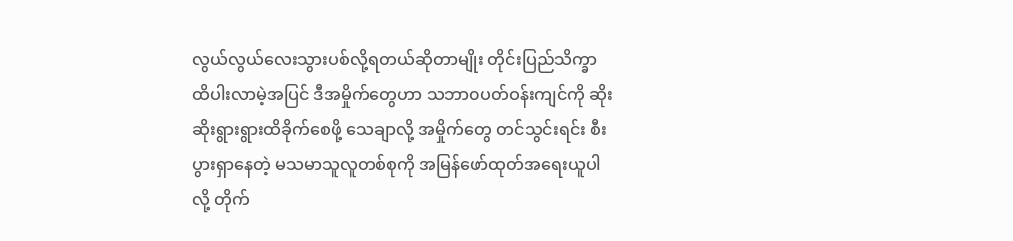လွယ်လွယ်လေးသွားပစ်လို့ရတယ်ဆိုတာမျိုး တိုင်းပြည်သိက္ခာထိပါးလာမဲ့အပြင် ဒီအမှိုက်တွေဟာ သဘာ၀ပတ်ဝန်းကျင်ကို ဆိုးဆိုးရွားရွားထိခိုက်စေဖို့ သေချာလို့ အမှိုက်တွေ တင်သွင်းရင်း စီးပွားရှာနေတဲ့ မသမာသူလူတစ်စုကို အမြန်ဖော်ထုတ်အရေးယူပါလို့ တိုက်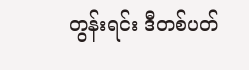တွန်းရင်း ဒီတစ်ပတ်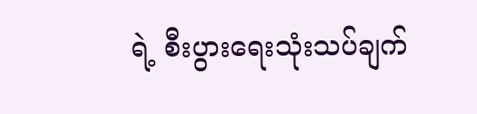ရဲ့ စီးပွားရေးသုံးသပ်ချက်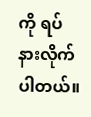ကို ရပ်နားလိုက်ပါတယ်။